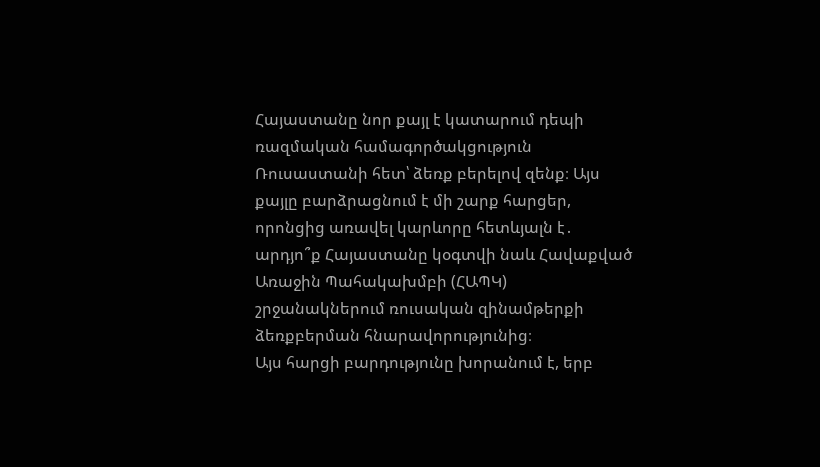Հայաստանը նոր քայլ է կատարում դեպի ռազմական համագործակցություն Ռուսաստանի հետ՝ ձեռք բերելով զենք։ Այս քայլը բարձրացնում է մի շարք հարցեր, որոնցից առավել կարևորը հետևյալն է․ արդյո՞ք Հայաստանը կօգտվի նաև Հավաքված Առաջին Պահակախմբի (ՀԱՊԿ) շրջանակներում ռուսական զինամթերքի ձեռքբերման հնարավորությունից։
Այս հարցի բարդությունը խորանում է, երբ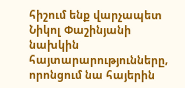հիշում ենք վարչապետ Նիկոլ Փաշինյանի նախկին հայտարարությունները, որոնցում նա հայերին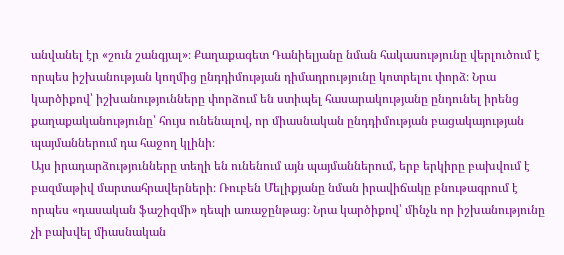անվանել էր «շուն շանգյալ»։ Քաղաքագետ Դանիելյանը նման հակասությունը վերլուծում է որպես իշխանության կողմից ընդդիմության դիմադրությունը կոտրելու փորձ։ Նրա կարծիքով՝ իշխանությունները փորձում են ստիպել հասարակությանը ընդունել իրենց քաղաքականությունը՝ հույս ունենալով, որ միասնական ընդդիմության բացակայության պայմաններում դա հաջող կլինի։
Այս իրադարձությունները տեղի են ունենում այն պայմաններում, երբ երկիրը բախվում է բազմաթիվ մարտահրավերների։ Ռուբեն Մելիքյանը նման իրավիճակը բնութագրում է որպես «դասական ֆաշիզմի» դեպի առաջընթաց։ Նրա կարծիքով՝ մինչև որ իշխանությունը չի բախվել միասնական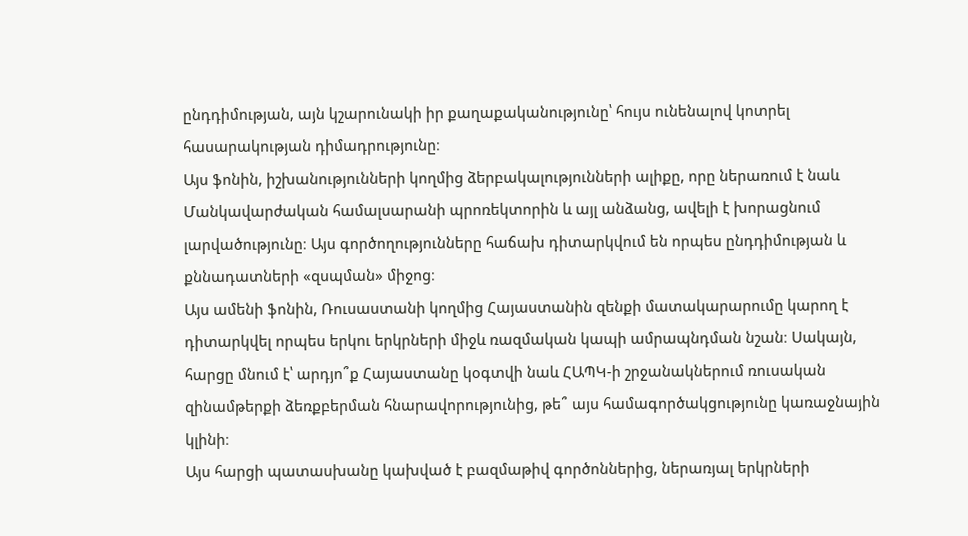ընդդիմության, այն կշարունակի իր քաղաքականությունը՝ հույս ունենալով կոտրել հասարակության դիմադրությունը։
Այս ֆոնին, իշխանությունների կողմից ձերբակալությունների ալիքը, որը ներառում է նաև Մանկավարժական համալսարանի պրոռեկտորին և այլ անձանց, ավելի է խորացնում լարվածությունը։ Այս գործողությունները հաճախ դիտարկվում են որպես ընդդիմության և քննադատների «զսպման» միջոց։
Այս ամենի ֆոնին, Ռուսաստանի կողմից Հայաստանին զենքի մատակարարումը կարող է դիտարկվել որպես երկու երկրների միջև ռազմական կապի ամրապնդման նշան։ Սակայն, հարցը մնում է՝ արդյո՞ք Հայաստանը կօգտվի նաև ՀԱՊԿ-ի շրջանակներում ռուսական զինամթերքի ձեռքբերման հնարավորությունից, թե՞ այս համագործակցությունը կառաջնային կլինի։
Այս հարցի պատասխանը կախված է բազմաթիվ գործոններից, ներառյալ երկրների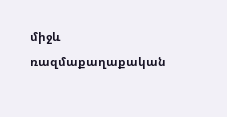միջև ռազմաքաղաքական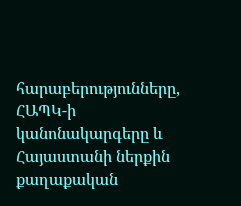հարաբերությունները, ՀԱՊԿ-ի կանոնակարգերը և Հայաստանի ներքին քաղաքական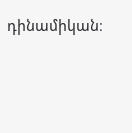դինամիկան։